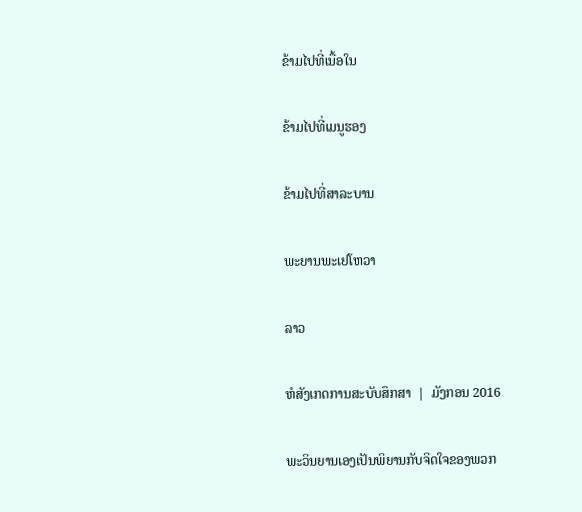ຂ້າມໄປທີ່ເນື້ອໃນ

ຂ້າມໄປທີ່ເມນູຮອງ

ຂ້າມໄປທີ່ສາລະບານ

ພະຍານພະເຢໂຫວາ

ລາວ

ຫໍສັງເກດການສະບັບສຶກສາ  |  ມັງກອນ 2016

ພະວິນຍານເອງເປັນພິຍານກັບຈິດໃຈຂອງພວກ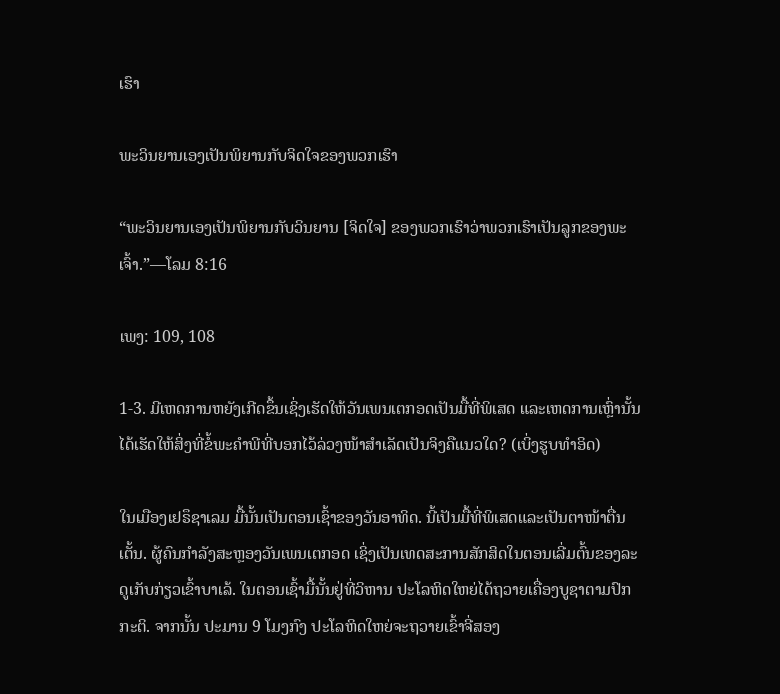ເຮົາ

ພະວິນຍານເອງເປັນພິຍານກັບຈິດໃຈຂອງພວກເຮົາ

“ພະວິນຍານເອງເປັນພິຍານກັບວິນຍານ [ຈິດໃຈ] ຂອງພວກເຮົາວ່າພວກເຮົາເປັນລູກຂອງພະເຈົ້າ.”—ໂລມ 8:16

ເພງ: 109, 108

1-3. ມີເຫດການຫຍັງເກີດຂຶ້ນເຊິ່ງເຮັດໃຫ້ວັນເພນເຕກອດເປັນມື້ທີ່ພິເສດ ແລະເຫດການເຫຼົ່ານັ້ນໄດ້ເຮັດໃຫ້ສິ່ງທີ່ຂໍ້ພະຄຳພີທີ່ບອກໄວ້ລ່ວງໜ້າສຳເລັດເປັນຈິງຄືແນວໃດ? (ເບິ່ງຮູບທຳອິດ)

ໃນເມືອງເຢຣຶຊາເລມ ມື້ນັ້ນເປັນຕອນເຊົ້າຂອງວັນອາທິດ. ນີ້ເປັນມື້ທີ່ພິເສດແລະເປັນຕາໜ້າຕື່ນເຕັ້ນ. ຜູ້ຄົນກຳລັງສະຫຼອງວັນເພນເຕກອດ ເຊິ່ງເປັນເທດສະການສັກສິດໃນຕອນເລີ່ມຕົ້ນຂອງລະດູເກັບກ່ຽວເຂົ້າບາເລ້. ໃນຕອນເຊົ້າມື້ນັ້ນຢູ່ທີ່ວິຫານ ປະໂລຫິດໃຫຍ່ໄດ້ຖວາຍເຄື່ອງບູຊາຕາມປົກກະຕິ. ຈາກນັ້ນ ປະມານ 9 ໂມງກົງ ປະໂລຫິດໃຫຍ່ຈະຖວາຍເຂົ້າຈີ່ສອງ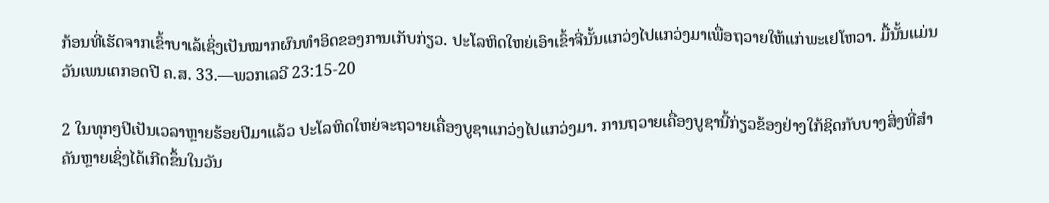ກ້ອນທີ່ເຮັດຈາກເຂົ້າບາເລ້ເຊິ່ງເປັນໝາກຜົນທຳອິດຂອງການເກັບກ່ຽວ. ປະໂລຫິດໃຫຍ່ເອົາເຂົ້າຈີ່ນັ້ນແກວ່ງໄປແກວ່ງມາເພື່ອຖວາຍໃຫ້ແກ່ພະເຢໂຫວາ. ມື້ນັ້ນແມ່ນວັນເພນເຕກອດປີ ຄ.ສ. 33.—ພວກເລວີ 23:15-20

2 ໃນທຸກໆປີເປັນເວລາຫຼາຍຮ້ອຍປີມາແລ້ວ ປະໂລຫິດໃຫຍ່ຈະຖວາຍເຄື່ອງບູຊາແກວ່ງໄປແກວ່ງມາ. ການຖວາຍເຄື່ອງບູຊານີ້ກ່ຽວຂ້ອງຢ່າງໃກ້ຊິດກັບບາງສິ່ງທີ່ສຳຄັນຫຼາຍເຊິ່ງໄດ້ເກີດຂຶ້ນໃນວັນ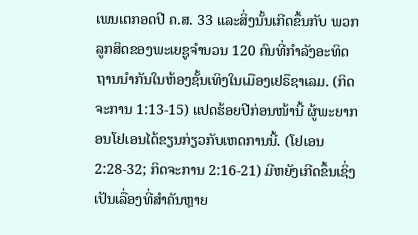ເພນເຕກອດປີ ຄ.ສ. 33 ແລະສິ່ງນັ້ນເກີດຂຶ້ນກັບ ພວກລູກສິດຂອງພະເຍຊູຈຳນວນ 120 ຄົນທີ່ກຳລັງອະທິດຖານນຳກັນໃນຫ້ອງຊັ້ນເທິງໃນເມືອງເຢຣຶຊາເລມ. (ກິດຈະການ 1:13-15) ແປດຮ້ອຍປີກ່ອນໜ້ານີ້ ຜູ້ພະຍາກອນໂຢເອນໄດ້ຂຽນກ່ຽວກັບເຫດການນີ້. (ໂຢເອນ 2:28-32; ກິດຈະການ 2:16-21) ມີຫຍັງເກີດຂຶ້ນເຊິ່ງເປັນເລື່ອງທີ່ສຳຄັນຫຼາຍ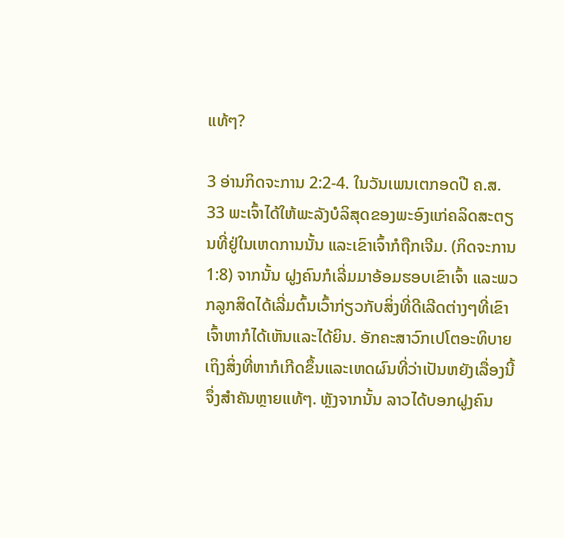ແທ້ໆ?

3 ອ່ານກິດຈະການ 2:2-4. ໃນວັນເພນເຕກອດປີ ຄ.ສ. 33 ພະເຈົ້າໄດ້ໃຫ້ພະລັງບໍລິສຸດຂອງພະອົງແກ່ຄລິດສະຕຽນທີ່ຢູ່ໃນເຫດການນັ້ນ ແລະເຂົາເຈົ້າກໍຖືກເຈີມ. (ກິດຈະການ 1:8) ຈາກນັ້ນ ຝູງຄົນກໍເລີ່ມມາອ້ອມຮອບເຂົາເຈົ້າ ແລະພວກລູກສິດໄດ້ເລີ່ມຕົ້ນເວົ້າກ່ຽວກັບສິ່ງທີ່ດີເລີດຕ່າງໆທີ່ເຂົາເຈົ້າຫາກໍໄດ້ເຫັນແລະໄດ້ຍິນ. ອັກຄະສາວົກເປໂຕອະທິບາຍເຖິງສິ່ງທີ່ຫາກໍເກີດຂຶ້ນແລະເຫດຜົນທີ່ວ່າເປັນຫຍັງເລື່ອງນີ້ຈຶ່ງສຳຄັນຫຼາຍແທ້ໆ. ຫຼັງຈາກນັ້ນ ລາວໄດ້ບອກຝູງຄົນ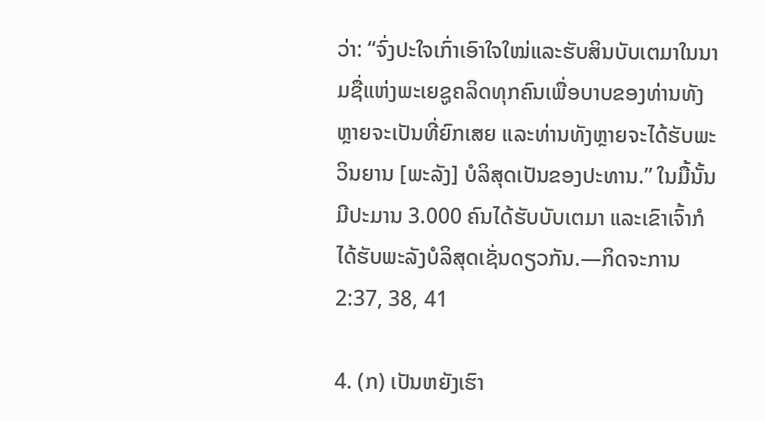ວ່າ: “ຈົ່ງປະໃຈເກົ່າເອົາໃຈໃໝ່ແລະຮັບສິນບັບເຕມາໃນນາມຊື່ແຫ່ງພະເຍຊູຄລິດທຸກຄົນເພື່ອບາບຂອງທ່ານທັງຫຼາຍຈະເປັນທີ່ຍົກເສຍ ແລະທ່ານທັງຫຼາຍຈະໄດ້ຮັບພະວິນຍານ [ພະລັງ] ບໍລິສຸດເປັນຂອງປະທານ.” ໃນມື້ນັ້ນ ມີປະມານ 3.000 ຄົນໄດ້ຮັບບັບເຕມາ ແລະເຂົາເຈົ້າກໍໄດ້ຮັບພະລັງບໍລິສຸດເຊັ່ນດຽວກັນ.—ກິດຈະການ 2:37, 38, 41

4. (ກ) ເປັນຫຍັງເຮົາ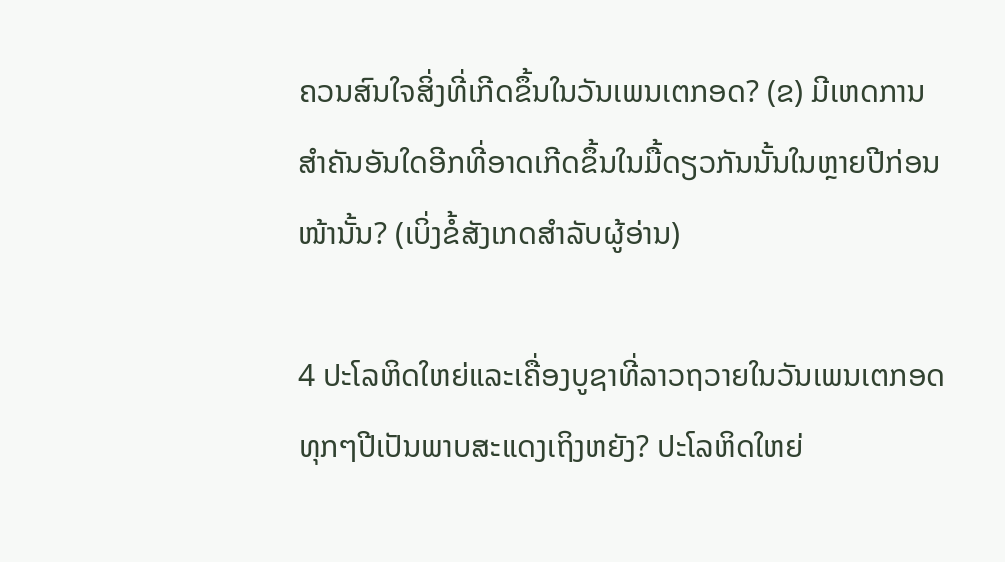ຄວນສົນໃຈສິ່ງທີ່ເກີດຂຶ້ນໃນວັນເພນເຕກອດ? (ຂ) ມີເຫດການສຳຄັນອັນໃດອີກທີ່ອາດເກີດຂຶ້ນໃນມື້ດຽວກັນນັ້ນໃນຫຼາຍປີກ່ອນໜ້ານັ້ນ? (ເບິ່ງຂໍ້ສັງເກດສຳລັບຜູ້ອ່ານ)

4 ປະໂລຫິດໃຫຍ່ແລະເຄື່ອງບູຊາທີ່ລາວຖວາຍໃນວັນເພນເຕກອດທຸກໆປີເປັນພາບສະແດງເຖິງຫຍັງ? ປະໂລຫິດໃຫຍ່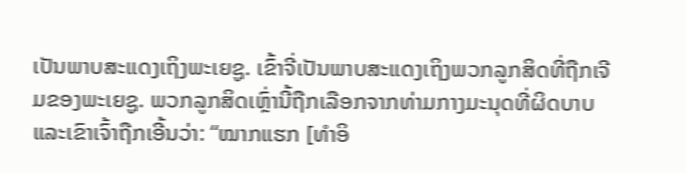ເປັນພາບສະແດງເຖິງພະເຍຊູ. ເຂົ້າຈີ່ເປັນພາບສະແດງເຖິງພວກລູກສິດທີ່ຖືກເຈີມຂອງພະເຍຊູ. ພວກລູກສິດເຫຼົ່ານີ້ຖືກເລືອກຈາກທ່າມກາງມະນຸດທີ່ຜິດບາບ ແລະເຂົາເຈົ້າຖືກເອີ້ນວ່າ: “ໝາກແຮກ [ທຳອິ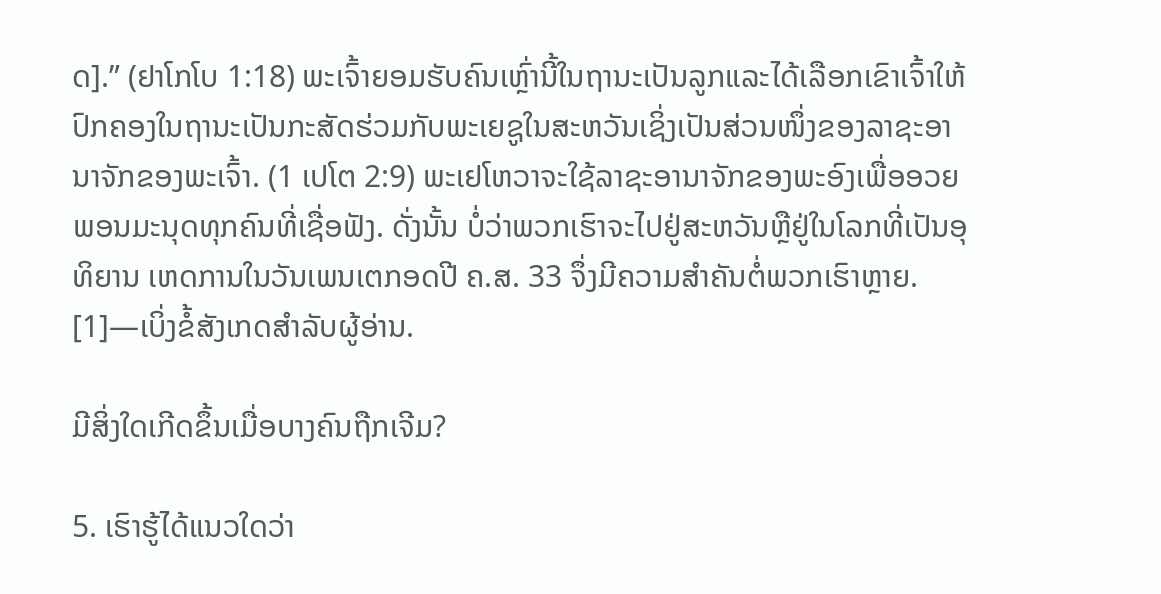ດ].” (ຢາໂກໂບ 1:18) ພະເຈົ້າຍອມຮັບຄົນເຫຼົ່ານີ້ໃນຖານະເປັນລູກແລະໄດ້ເລືອກເຂົາເຈົ້າໃຫ້ປົກຄອງໃນຖານະເປັນກະສັດຮ່ວມກັບພະເຍຊູໃນສະຫວັນເຊິ່ງເປັນສ່ວນໜຶ່ງຂອງລາຊະອານາຈັກຂອງພະເຈົ້າ. (1 ເປໂຕ 2:9) ພະເຢໂຫວາຈະໃຊ້ລາຊະອານາຈັກຂອງພະອົງເພື່ອອວຍພອນມະນຸດທຸກຄົນທີ່ເຊື່ອຟັງ. ດັ່ງນັ້ນ ບໍ່ວ່າພວກເຮົາຈະໄປຢູ່ສະຫວັນຫຼືຢູ່ໃນໂລກທີ່ເປັນອຸທິຍານ ເຫດການໃນວັນເພນເຕກອດປີ ຄ.ສ. 33 ຈຶ່ງມີຄວາມສຳຄັນຕໍ່ພວກເຮົາຫຼາຍ. [1]—ເບິ່ງຂໍ້ສັງເກດສຳລັບຜູ້ອ່ານ.

ມີສິ່ງໃດເກີດຂຶ້ນເມື່ອບາງຄົນຖືກເຈີມ?

5. ເຮົາຮູ້ໄດ້ແນວໃດວ່າ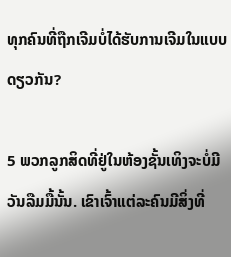ທຸກຄົນທີ່ຖືກເຈີມບໍ່ໄດ້ຮັບການເຈີມໃນແບບດຽວກັນ?

5 ພວກລູກສິດທີ່ຢູ່ໃນຫ້ອງຊັ້ນເທິງຈະບໍ່ມີວັນລືມມື້ນັ້ນ. ເຂົາເຈົ້າແຕ່ລະຄົນມີສິ່ງທີ່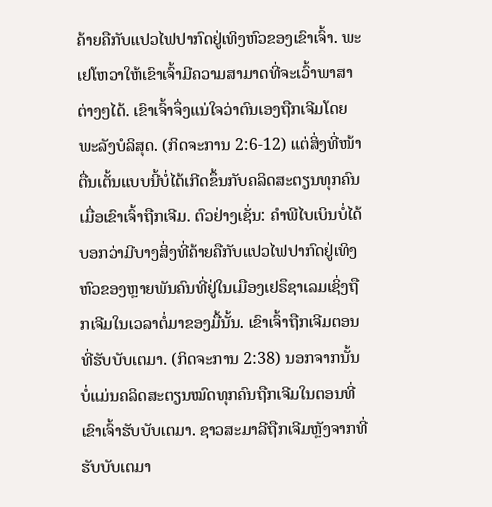ຄ້າຍຄືກັບແປວໄຟປາກົດຢູ່ເທິງຫົວຂອງເຂົາເຈົ້າ. ພະເຢໂຫວາໃຫ້ເຂົາເຈົ້າມີຄວາມສາມາດທີ່ຈະເວົ້າພາສາຕ່າງໆໄດ້. ເຂົາເຈົ້າຈຶ່ງແນ່ໃຈວ່າຕົນເອງຖືກເຈີມໂດຍພະລັງບໍລິສຸດ. (ກິດຈະການ 2:6-12) ແຕ່ສິ່ງທີ່ໜ້າຕື່ນເຕັ້ນແບບນີ້ບໍ່ໄດ້ເກີດຂຶ້ນກັບຄລິດສະຕຽນທຸກຄົນເມື່ອເຂົາເຈົ້າຖືກເຈີມ. ຕົວຢ່າງເຊັ່ນ: ຄຳພີໄບເບິນບໍ່ໄດ້ບອກວ່າມີບາງສິ່ງທີ່ຄ້າຍຄືກັບແປວໄຟປາກົດຢູ່ເທິງຫົວຂອງຫຼາຍພັນຄົນທີ່ຢູ່ໃນເມືອງເຢຣຶຊາເລມເຊິ່ງຖືກເຈີມໃນເວລາຕໍ່ມາຂອງມື້ນັ້ນ. ເຂົາເຈົ້າຖືກເຈີມຕອນທີ່ຮັບບັບເຕມາ. (ກິດຈະການ 2:38) ນອກຈາກນັ້ນ ບໍ່ແມ່ນຄລິດສະຕຽນໝົດທຸກຄົນຖືກເຈີມໃນຕອນທີ່ເຂົາເຈົ້າຮັບບັບເຕມາ. ຊາວສະມາລີຖືກເຈີມຫຼັງຈາກທີ່ຮັບບັບເຕມາ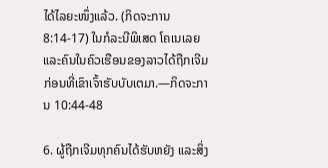ໄດ້ໄລຍະໜຶ່ງແລ້ວ. (ກິດຈະການ 8:14-17) ໃນກໍລະນີພິເສດ ໂຄເນເລຍແລະຄົນໃນຄົວເຮືອນຂອງລາວໄດ້ຖືກເຈີມກ່ອນທີ່ເຂົາເຈົ້າຮັບບັບເຕມາ.—ກິດຈະການ 10:44-48

6. ຜູ້ຖືກເຈີມທຸກຄົນໄດ້ຮັບຫຍັງ ແລະສິ່ງ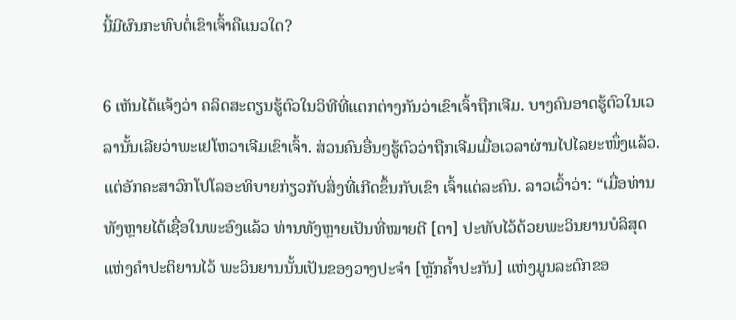ນີ້ມີຜົນກະທົບຕໍ່ເຂົາເຈົ້າຄືແນວໃດ?

6 ເຫັນໄດ້ແຈ້ງວ່າ ຄລິດສະຕຽນຮູ້ຕົວໃນວິທີທີ່ແຕກຕ່າງກັນວ່າເຂົາເຈົ້າຖືກເຈີມ. ບາງຄົນອາດຮູ້ຕົວໃນເວລານັ້ນເລີຍວ່າພະເຢໂຫວາເຈີມເຂົາເຈົ້າ. ສ່ວນຄົນອື່ນໆຮູ້ຕົວວ່າຖືກເຈີມເມື່ອເວລາຜ່ານໄປໄລຍະໜຶ່ງແລ້ວ. ແຕ່ອັກຄະສາວົກໂປໂລອະທິບາຍກ່ຽວກັບສິ່ງທີ່ເກີດຂຶ້ນກັບເຂົາ ເຈົ້າແຕ່ລະຄົນ. ລາວເວົ້າວ່າ: “ເມື່ອທ່ານທັງຫຼາຍໄດ້ເຊື່ອໃນພະອົງແລ້ວ ທ່ານທັງຫຼາຍເປັນທີ່ໝາຍຕີ [ຕາ] ປະທັບໄວ້ດ້ວຍພະວິນຍານບໍລິສຸດແຫ່ງຄຳປະຕິຍານໄວ້ ພະວິນຍານນັ້ນເປັນຂອງວາງປະຈຳ [ຫຼັກຄໍ້າປະກັນ] ແຫ່ງມູນລະດົກຂອ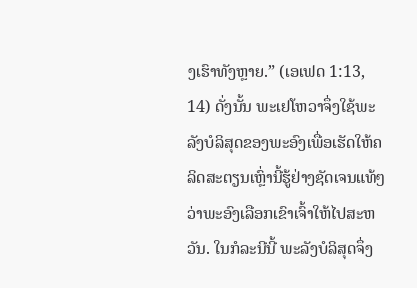ງເຮົາທັງຫຼາຍ.” (ເອເຟດ 1:13, 14) ດັ່ງນັ້ນ ພະເຢໂຫວາຈຶ່ງໃຊ້ພະລັງບໍລິສຸດຂອງພະອົງເພື່ອເຮັດໃຫ້ຄລິດສະຕຽນເຫຼົ່ານີ້ຮູ້ຢ່າງຊັດເຈນແທ້ໆວ່າພະອົງເລືອກເຂົາເຈົ້າໃຫ້ໄປສະຫວັນ. ໃນກໍລະນີນີ້ ພະລັງບໍລິສຸດຈຶ່ງ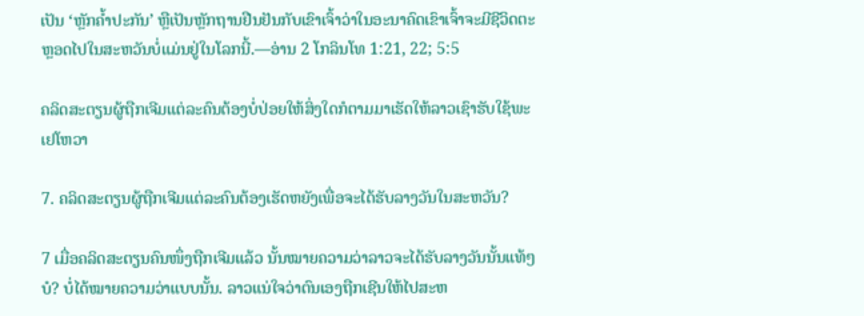ເປັນ ‘ຫຼັກຄໍ້າປະກັນ’ ຫຼືເປັນຫຼັກຖານຢືນຢັນກັບເຂົາເຈົ້າວ່າໃນອະນາຄົດເຂົາເຈົ້າຈະມີຊີວິດຕະຫຼອດໄປໃນສະຫວັນບໍ່ແມ່ນຢູ່ໃນໂລກນີ້.—ອ່ານ 2 ໂກລິນໂທ 1:21, 22; 5:5

ຄລິດສະຕຽນຜູ້ຖືກເຈີມແຕ່ລະຄົນຕ້ອງບໍ່ປ່ອຍໃຫ້ສິ່ງໃດກໍຕາມມາເຮັດໃຫ້ລາວເຊົາຮັບໃຊ້ພະເຢໂຫວາ

7. ຄລິດສະຕຽນຜູ້ຖືກເຈີມແຕ່ລະຄົນຕ້ອງເຮັດຫຍັງເພື່ອຈະໄດ້ຮັບລາງວັນໃນສະຫວັນ?

7 ເມື່ອຄລິດສະຕຽນຄົນໜຶ່ງຖືກເຈີມແລ້ວ ນັ້ນໝາຍຄວາມວ່າລາວຈະໄດ້ຮັບລາງວັນນັ້ນແທ້ໆບໍ? ບໍ່ໄດ້ໝາຍຄວາມວ່າແບບນັ້ນ. ລາວແນ່ໃຈວ່າຕົນເອງຖືກເຊີນໃຫ້ໄປສະຫ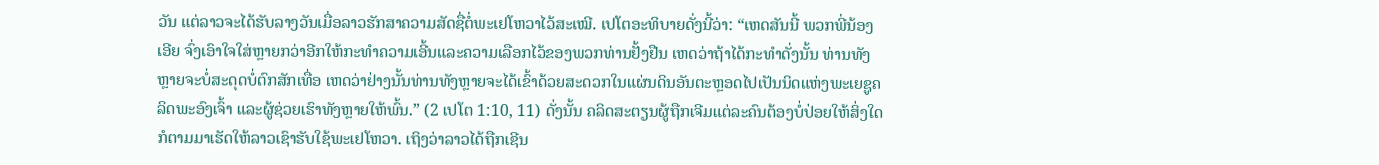ວັນ ແຕ່ລາວຈະໄດ້ຮັບລາງວັນເມື່ອລາວຮັກສາຄວາມສັດຊື່ຕໍ່ພະເຢໂຫວາໄວ້ສະເໝີ. ເປໂຕອະທິບາຍດັ່ງນີ້ວ່າ: “ເຫດສັນນີ້ ພວກພີ່ນ້ອງເອີຍ ຈົ່ງເອົາໃຈໃສ່ຫຼາຍກວ່າອີກໃຫ້ກະທຳຄວາມເອີ້ນແລະຄວາມເລືອກໄວ້ຂອງພວກທ່ານຢັ້ງຢືນ ເຫດວ່າຖ້າໄດ້ກະທຳດັ່ງນັ້ນ ທ່ານທັງຫຼາຍຈະບໍ່ສະດຸດບໍ່ຕົກສັກເທື່ອ ເຫດວ່າຢ່າງນັ້ນທ່ານທັງຫຼາຍຈະໄດ້ເຂົ້າດ້ວຍສະດວກໃນແຜ່ນດິນອັນຕະຫຼອດໄປເປັນນິດແຫ່ງພະເຍຊູຄລິດພະອົງເຈົ້າ ແລະຜູ້ຊ່ວຍເຮົາທັງຫຼາຍໃຫ້ພົ້ນ.” (2 ເປໂຕ 1:10, 11) ດັ່ງນັ້ນ ຄລິດສະຕຽນຜູ້ຖືກເຈີມແຕ່ລະຄົນຕ້ອງບໍ່ປ່ອຍໃຫ້ສິ່ງໃດກໍຕາມມາເຮັດໃຫ້ລາວເຊົາຮັບໃຊ້ພະເຢໂຫວາ. ເຖິງວ່າລາວໄດ້ຖືກເຊີນ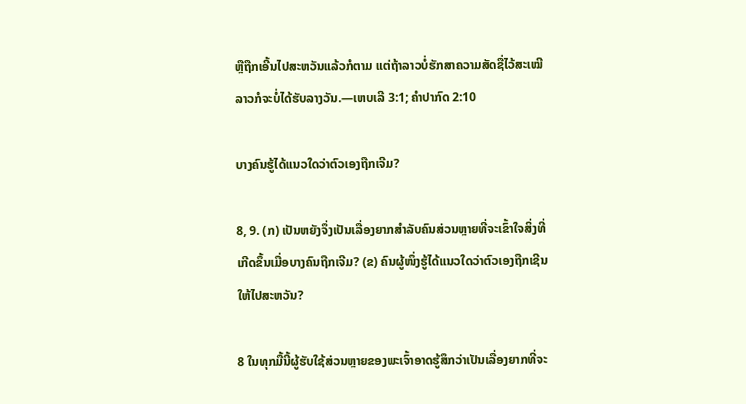ຫຼືຖືກເອີ້ນໄປສະຫວັນແລ້ວກໍຕາມ ແຕ່ຖ້າລາວບໍ່ຮັກສາຄວາມສັດຊື່ໄວ້ສະເໝີ ລາວກໍຈະບໍ່ໄດ້ຮັບລາງວັນ.—ເຫບເລີ 3:1; ຄຳປາກົດ 2:10

ບາງຄົນຮູ້ໄດ້ແນວໃດວ່າຕົວເອງຖືກເຈີມ?

8, 9. (ກ) ເປັນຫຍັງຈຶ່ງເປັນເລື່ອງຍາກສຳລັບຄົນສ່ວນຫຼາຍທີ່ຈະເຂົ້າໃຈສິ່ງທີ່ເກີດຂຶ້ນເມື່ອບາງຄົນຖືກເຈີມ? (ຂ) ຄົນຜູ້ໜຶ່ງຮູ້ໄດ້ແນວໃດວ່າຕົວເອງຖືກເຊີນໃຫ້ໄປສະຫວັນ?

8 ໃນທຸກມື້ນີ້ຜູ້ຮັບໃຊ້ສ່ວນຫຼາຍຂອງພະເຈົ້າອາດຮູ້ສຶກວ່າເປັນເລື່ອງຍາກທີ່ຈະ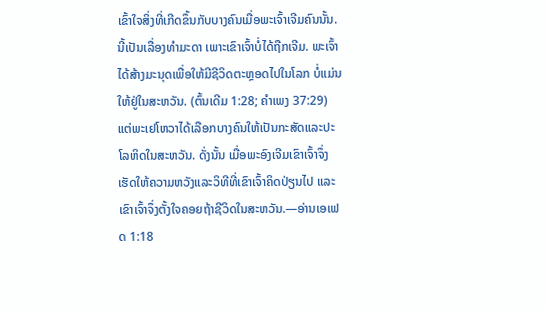ເຂົ້າໃຈສິ່ງທີ່ເກີດຂຶ້ນກັບບາງຄົນເມື່ອພະເຈົ້າເຈີມຄົນນັ້ນ. ນີ້ເປັນເລື່ອງທຳມະດາ ເພາະເຂົາເຈົ້າບໍ່ໄດ້ຖືກເຈີມ. ພະເຈົ້າໄດ້ສ້າງມະນຸດເພື່ອໃຫ້ມີຊີວິດຕະຫຼອດໄປໃນໂລກ ບໍ່ແມ່ນໃຫ້ຢູ່ໃນສະຫວັນ. (ຕົ້ນເດີມ 1:28; ຄຳເພງ 37:29) ແຕ່ພະເຢໂຫວາໄດ້ເລືອກບາງຄົນໃຫ້ເປັນກະສັດແລະປະໂລຫິດໃນສະຫວັນ. ດັ່ງນັ້ນ ເມື່ອພະອົງເຈີມເຂົາເຈົ້າຈຶ່ງເຮັດໃຫ້ຄວາມຫວັງແລະວິທີທີ່ເຂົາເຈົ້າຄິດປ່ຽນໄປ ແລະເຂົາເຈົ້າຈຶ່ງຕັ້ງໃຈຄອຍຖ້າຊີວິດໃນສະຫວັນ.—ອ່ານເອເຟດ 1:18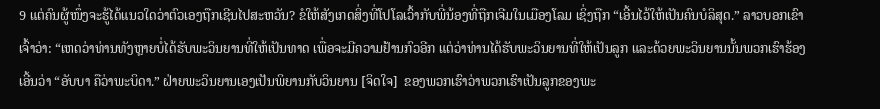9 ແຕ່ຄົນຜູ້ໜຶ່ງຈະຮູ້ໄດ້ແນວໃດວ່າຕົວເອງຖືກເຊີນໄປສະຫວັນ? ຂໍໃຫ້ສັງເກດສິ່ງທີ່ໂປໂລເວົ້າກັບພີ່ນ້ອງທີ່ຖືກເຈີມໃນເມືອງໂລມ ເຊິ່ງຖືກ “ເອີ້ນໄວ້ໃຫ້ເປັນຄົນບໍລິສຸດ.” ລາວບອກເຂົາເຈົ້າວ່າ: “ເຫດວ່າທ່ານທັງຫຼາຍບໍ່ໄດ້ຮັບພະວິນຍານທີ່ໃຫ້ເປັນທາດ ເພື່ອຈະມີຄວາມຢ້ານກົວອີກ ແຕ່ວ່າທ່ານໄດ້ຮັບພະວິນຍານທີ່ໃຫ້ເປັນລູກ ແລະດ້ວຍພະວິນຍານນັ້ນພວກເຮົາຮ້ອງເອີ້ນວ່າ “ອັບບາ ຄືວ່າພະບິດາ.” ຝ່າຍພະວິນຍານເອງເປັນພິຍານກັບວິນຍານ [ຈິດໃຈ]  ຂອງພວກເຮົາວ່າພວກເຮົາເປັນລູກຂອງພະ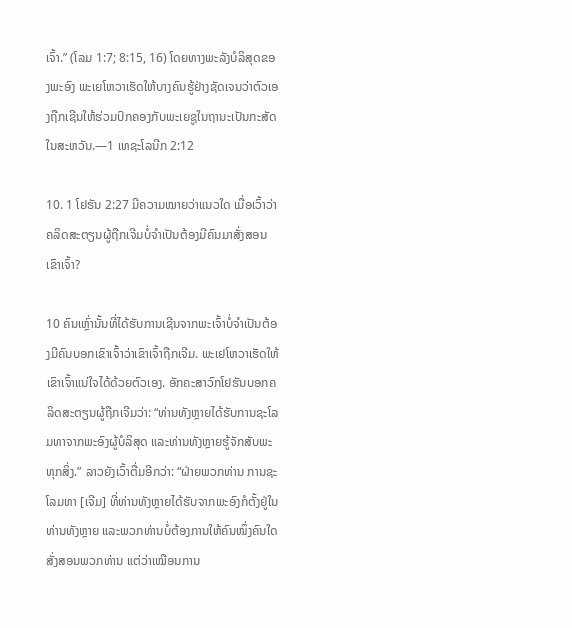ເຈົ້າ.” (ໂລມ 1:7; 8:15, 16) ໂດຍທາງພະລັງບໍລິສຸດຂອງພະອົງ ພະເຍໂຫວາເຮັດໃຫ້ບາງຄົນຮູ້ຢ່າງຊັດເຈນວ່າຕົວເອງຖືກເຊີນໃຫ້ຮ່ວມປົກຄອງກັບພະເຍຊູໃນຖານະເປັນກະສັດໃນສະຫວັນ.—1 ເທຊະໂລນີກ 2:12

10. 1 ໂຢຮັນ 2:27 ມີຄວາມໝາຍວ່າແນວໃດ ເມື່ອເວົ້າວ່າຄລິດສະຕຽນຜູ້ຖືກເຈີມບໍ່ຈຳເປັນຕ້ອງມີຄົນມາສັ່ງສອນເຂົາເຈົ້າ?

10 ຄົນເຫຼົ່ານັ້ນທີ່ໄດ້ຮັບການເຊີນຈາກພະເຈົ້າບໍ່ຈຳເປັນຕ້ອງມີຄົນບອກເຂົາເຈົ້າວ່າເຂົາເຈົ້າຖືກເຈີມ. ພະເຢໂຫວາເຮັດໃຫ້ເຂົາເຈົ້າແນ່ໃຈໄດ້ດ້ວຍຕົວເອງ. ອັກຄະສາວົກໂຢຮັນບອກຄລິດສະຕຽນຜູ້ຖືກເຈີມວ່າ: “ທ່ານທັງຫຼາຍໄດ້ຮັບການຊະໂລມທາຈາກພະອົງຜູ້ບໍລິສຸດ ແລະທ່ານທັງຫຼາຍຮູ້ຈັກສັບພະທຸກສິ່ງ.” ລາວຍັງເວົ້າຕື່ມອີກວ່າ: “ຝ່າຍພວກທ່ານ ການຊະໂລມທາ [ເຈີມ] ທີ່ທ່ານທັງຫຼາຍໄດ້ຮັບຈາກພະອົງກໍຕັ້ງຢູ່ໃນທ່ານທັງຫຼາຍ ແລະພວກທ່ານບໍ່ຕ້ອງການໃຫ້ຄົນໜຶ່ງຄົນໃດສັ່ງສອນພວກທ່ານ ແຕ່ວ່າເໝືອນການ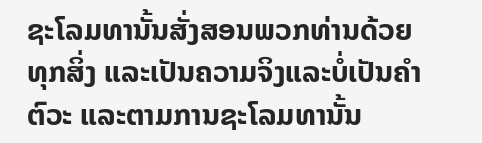ຊະໂລມທານັ້ນສັ່ງສອນພວກທ່ານດ້ວຍທຸກສິ່ງ ແລະເປັນຄວາມຈິງແລະບໍ່ເປັນຄຳຕົວະ ແລະຕາມການຊະໂລມທານັ້ນ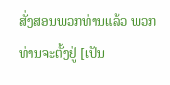ສັ່ງສອນພວກທ່ານແລ້ວ ພວກທ່ານຈະຕັ້ງຢູ່ [ເປັນ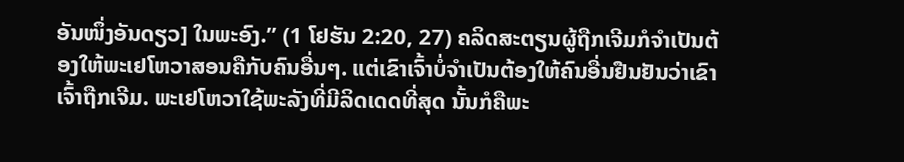ອັນໜຶ່ງອັນດຽວ] ໃນພະອົງ.” (1 ໂຢຮັນ 2:20, 27) ຄລິດສະຕຽນຜູ້ຖືກເຈີມກໍຈຳເປັນຕ້ອງໃຫ້ພະເຢໂຫວາສອນຄືກັບຄົນອື່ນໆ. ແຕ່ເຂົາເຈົ້າບໍ່ຈຳເປັນຕ້ອງໃຫ້ຄົນອື່ນຢືນຢັນວ່າເຂົາເຈົ້າຖືກເຈີມ. ພະເຢໂຫວາໃຊ້ພະລັງທີ່ມີລິດເດດທີ່ສຸດ ນັ້ນກໍຄືພະ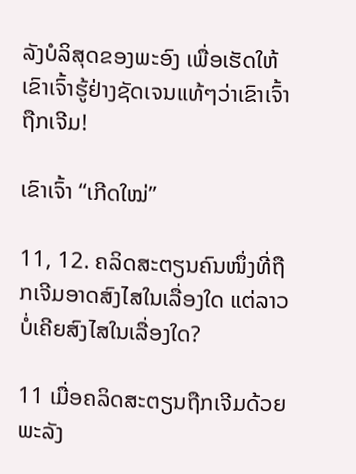ລັງບໍລິສຸດຂອງພະອົງ ເພື່ອເຮັດໃຫ້ເຂົາເຈົ້າຮູ້ຢ່າງຊັດເຈນແທ້ໆວ່າເຂົາເຈົ້າຖືກເຈີມ!

ເຂົາເຈົ້າ “ເກີດໃໝ່”

11, 12. ຄລິດສະຕຽນຄົນໜຶ່ງທີ່ຖືກເຈີມອາດສົງໄສໃນເລື່ອງໃດ ແຕ່ລາວບໍ່ເຄີຍສົງໄສໃນເລື່ອງໃດ?

11 ເມື່ອຄລິດສະຕຽນຖືກເຈີມດ້ວຍພະລັງ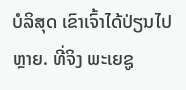ບໍລິສຸດ ເຂົາເຈົ້າໄດ້ປ່ຽນໄປຫຼາຍ. ທີ່ຈິງ ພະເຍຊູ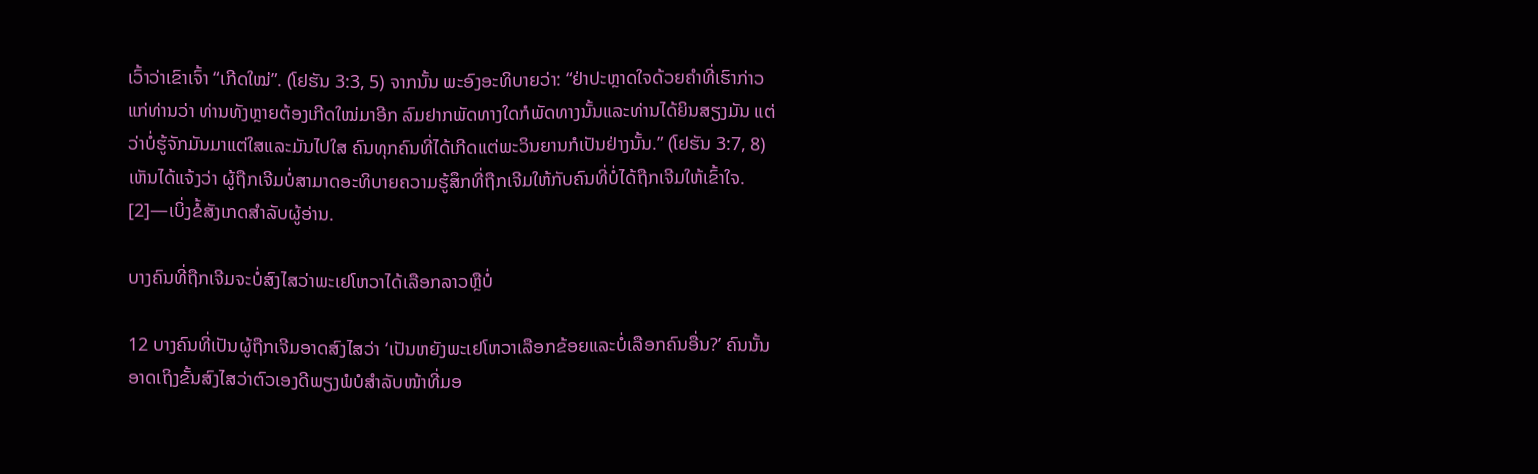ເວົ້າວ່າເຂົາເຈົ້າ “ເກີດໃໝ່”. (ໂຢຮັນ 3:3, 5) ຈາກນັ້ນ ພະອົງອະທິບາຍວ່າ: “ຢ່າປະຫຼາດໃຈດ້ວຍຄຳທີ່ເຮົາກ່າວແກ່ທ່ານວ່າ ທ່ານທັງຫຼາຍຕ້ອງເກີດໃໝ່ມາອີກ ລົມຢາກພັດທາງໃດກໍພັດທາງນັ້ນແລະທ່ານໄດ້ຍິນສຽງມັນ ແຕ່ວ່າບໍ່ຮູ້ຈັກມັນມາແຕ່ໃສແລະມັນໄປໃສ ຄົນທຸກຄົນທີ່ໄດ້ເກີດແຕ່ພະວິນຍານກໍເປັນຢ່າງນັ້ນ.” (ໂຢຮັນ 3:7, 8) ເຫັນໄດ້ແຈ້ງວ່າ ຜູ້ຖືກເຈີມບໍ່ສາມາດອະທິບາຍຄວາມຮູ້ສຶກທີ່ຖືກເຈີມໃຫ້ກັບຄົນທີ່ບໍ່ໄດ້ຖືກເຈີມໃຫ້ເຂົ້າໃຈ. [2]—ເບິ່ງຂໍ້ສັງເກດສຳລັບຜູ້ອ່ານ.

ບາງຄົນທີ່ຖືກເຈີມຈະບໍ່ສົງໄສວ່າພະເຢໂຫວາໄດ້ເລືອກລາວຫຼືບໍ່

12 ບາງຄົນທີ່ເປັນຜູ້ຖືກເຈີມອາດສົງໄສວ່າ ‘ເປັນຫຍັງພະເຢໂຫວາເລືອກຂ້ອຍແລະບໍ່ເລືອກຄົນອື່ນ?’ ຄົນນັ້ນອາດເຖິງຂັ້ນສົງໄສວ່າຕົວເອງດີພຽງພໍບໍສຳລັບໜ້າທີ່ມອ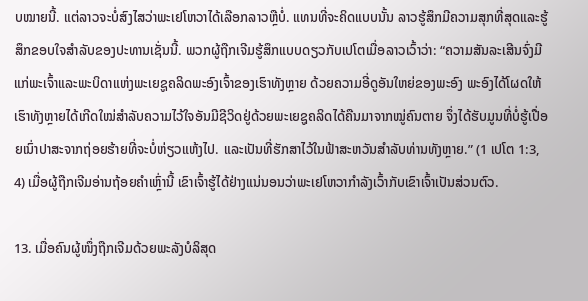ບໝາຍນີ້. ແຕ່ລາວຈະບໍ່ສົງໄສວ່າພະເຢໂຫວາໄດ້ເລືອກລາວຫຼືບໍ່. ແທນທີ່ຈະຄິດແບບນັ້ນ ລາວຮູ້ສຶກມີຄວາມສຸກທີ່ສຸດແລະຮູ້ສຶກຂອບໃຈສຳລັບຂອງປະທານເຊັ່ນນີ້. ພວກຜູ້ຖືກເຈີມຮູ້ສຶກແບບດຽວກັບເປໂຕເມື່ອລາວເວົ້າວ່າ: “ຄວາມສັນລະເສີນຈົ່ງມີແກ່ພະເຈົ້າແລະພະບິດາແຫ່ງພະເຍຊູຄລິດພະອົງເຈົ້າຂອງເຮົາທັງຫຼາຍ ດ້ວຍຄວາມອີ່ດູອັນໃຫຍ່ຂອງພະອົງ ພະອົງໄດ້ໂຜດໃຫ້ເຮົາທັງຫຼາຍໄດ້ເກີດໃໝ່ສຳລັບຄວາມໄວ້ໃຈອັນມີຊີວິດຢູ່ດ້ວຍພະເຍຊູຄລິດໄດ້ຄືນມາຈາກໝູ່ຄົນຕາຍ ຈຶ່ງໄດ້ຮັບມູນທີ່ບໍ່ຮູ້ເປື່ອຍເນົ່າປາສະຈາກຖ່ອຍຮ້າຍທີ່ຈະບໍ່ຫ່ຽວແຫ້ງໄປ. ແລະເປັນທີ່ຮັກສາໄວ້ໃນຟ້າສະຫວັນສຳລັບທ່ານທັງຫຼາຍ.” (1 ເປໂຕ 1:3, 4) ເມື່ອຜູ້ຖືກເຈີມອ່ານຖ້ອຍຄຳເຫຼົ່ານີ້ ເຂົາເຈົ້າຮູ້ໄດ້ຢ່າງແນ່ນອນວ່າພະເຢໂຫວາກຳລັງເວົ້າກັບເຂົາເຈົ້າເປັນສ່ວນຕົວ.

13. ເມື່ອຄົນຜູ້ໜຶ່ງຖືກເຈີມດ້ວຍພະລັງບໍລິສຸດ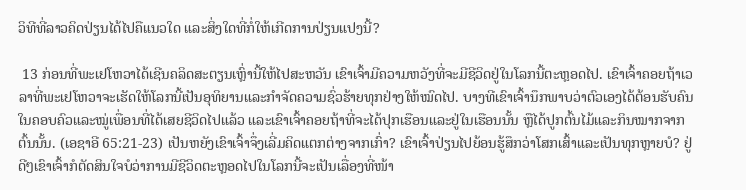ວິທີທີ່ລາວຄິດປ່ຽນໄດ້ໄປຄືແນວໃດ ແລະສິ່ງໃດທີ່ກໍ່ໃຫ້ເກີດການປ່ຽນແປງນີ້?

 13 ກ່ອນທີ່ພະເຢໂຫວາໄດ້ເຊີນຄລິດສະຕຽນເຫຼົ່ານີ້ໃຫ້ໄປສະຫວັນ ເຂົາເຈົ້າມີຄວາມຫວັງທີ່ຈະມີຊີວິດຢູ່ໃນໂລກນີ້ຕະຫຼອດໄປ. ເຂົາເຈົ້າຄອຍຖ້າເວລາທີ່ພະເຢໂຫວາຈະເຮັດໃຫ້ໂລກນີ້ເປັນອຸທິຍານແລະກຳຈັດຄວາມຊົ່ວຮ້າຍທຸກຢ່າງໃຫ້ໝົດໄປ. ບາງທີເຂົາເຈົ້ານຶກພາບວ່າຕົວເອງໄດ້ຕ້ອນຮັບຄົນໃນຄອບຄົວແລະໝູ່ເພື່ອນທີ່ໄດ້ເສຍຊີວິດໄປແລ້ວ ແລະເຂົາເຈົ້າຄອຍຖ້າທີ່ຈະໄດ້ປຸກເຮືອນແລະຢູ່ໃນເຮືອນນັ້ນ ຫຼືໄດ້ປູກຕົ້ນໄມ້ແລະກິນໝາກຈາກຕົ້ນນັ້ນ. (ເອຊາອີ 65:21-23) ເປັນຫຍັງເຂົາເຈົ້າຈຶ່ງເລີ່ມຄິດແຕກຕ່າງຈາກເກົ່າ? ເຂົາເຈົ້າປ່ຽນໄປຍ້ອນຮູ້ສຶກວ່າໂສກເສົ້າແລະເປັນທຸກຫຼາຍບໍ? ຢູ່ດີໆເຂົາເຈົ້າກໍຕັດສິນໃຈບໍວ່າການມີຊີວິດຕະຫຼອດໄປໃນໂລກນີ້ຈະເປັນເລື່ອງທີ່ໜ້າ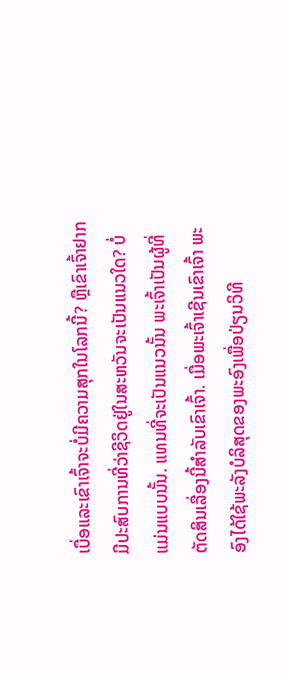ເບື່ອແລະເຂົາເຈົ້າຈະບໍ່ມີຄວາມສຸກໃນໂລກນີ້? ຫຼືເຂົາເຈົ້າຢາກມີປະສົບການທີ່ວ່າຊີວິດຢູ່ໃນສະຫວັນຈະເປັນແນວໃດ? ບໍ່ແມ່ນແບບນັ້ນ. ແທນທີ່ຈະເປັນແນວນັ້ນ ພະເຈົ້າເປັນຜູ້ທີ່ຕັດສິນເລື່ອງນີ້ສຳລັບເຂົາເຈົ້າ. ເມື່ອພະເຈົ້າເຊີນເຂົາເຈົ້າ ພະອົງໄດ້ໃຊ້ພະລັງບໍລິສຸດຂອງພະອົງເພື່ອປ່ຽນວິທີ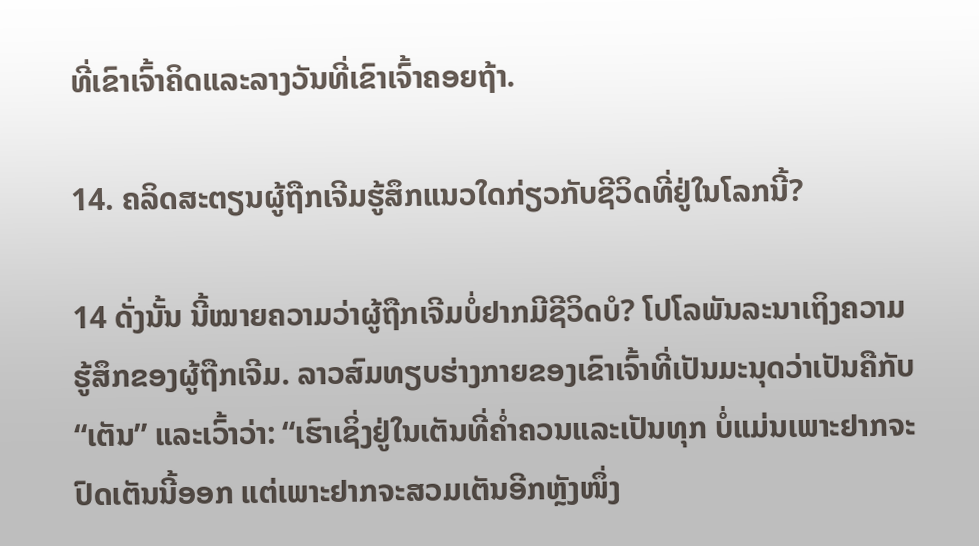ທີ່ເຂົາເຈົ້າຄິດແລະລາງວັນທີ່ເຂົາເຈົ້າຄອຍຖ້າ.

14. ຄລິດສະຕຽນຜູ້ຖືກເຈີມຮູ້ສຶກແນວໃດກ່ຽວກັບຊີວິດທີ່ຢູ່ໃນໂລກນີ້?

14 ດັ່ງນັ້ນ ນີ້ໝາຍຄວາມວ່າຜູ້ຖືກເຈີມບໍ່ຢາກມີຊີວິດບໍ? ໂປໂລພັນລະນາເຖິງຄວາມຮູ້ສຶກຂອງຜູ້ຖືກເຈີມ. ລາວສົມທຽບຮ່າງກາຍຂອງເຂົາເຈົ້າທີ່ເປັນມະນຸດວ່າເປັນຄືກັບ “ເຕັນ” ແລະເວົ້າວ່າ: “ເຮົາເຊິ່ງຢູ່ໃນເຕັນທີ່ຄໍ່າຄວນແລະເປັນທຸກ ບໍ່ແມ່ນເພາະຢາກຈະປົດເຕັນນີ້ອອກ ແຕ່ເພາະຢາກຈະສວມເຕັນອີກຫຼັງໜຶ່ງ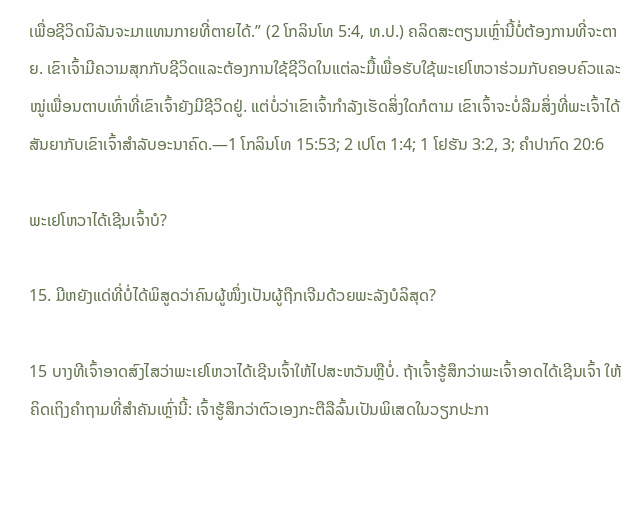ເພື່ອຊີວິດນິລັນຈະມາແທນກາຍທີ່ຕາຍໄດ້.” (2 ໂກລິນໂທ 5:4, ທ.ປ.) ຄລິດສະຕຽນເຫຼົ່ານີ້ບໍ່ຕ້ອງການທີ່ຈະຕາຍ. ເຂົາເຈົ້າມີຄວາມສຸກກັບຊີວິດແລະຕ້ອງການໃຊ້ຊີວິດໃນແຕ່ລະມື້ເພື່ອຮັບໃຊ້ພະເຢໂຫວາຮ່ວມກັບຄອບຄົວແລະໝູ່ເພື່ອນຕາບເທົ່າທີ່ເຂົາເຈົ້າຍັງມີຊີວິດຢູ່. ແຕ່ບໍ່ວ່າເຂົາເຈົ້າກຳລັງເຮັດສິ່ງໃດກໍຕາມ ເຂົາເຈົ້າຈະບໍ່ລືມສິ່ງທີ່ພະເຈົ້າໄດ້ສັນຍາກັບເຂົາເຈົ້າສຳລັບອະນາຄົດ.—1 ໂກລິນໂທ 15:53; 2 ເປໂຕ 1:4; 1 ໂຢຮັນ 3:2, 3; ຄຳປາກົດ 20:6

ພະເຢໂຫວາໄດ້ເຊີນເຈົ້າບໍ?

15. ມີຫຍັງແດ່ທີ່ບໍ່ໄດ້ພິສູດວ່າຄົນຜູ້ໜຶ່ງເປັນຜູ້ຖືກເຈີມດ້ວຍພະລັງບໍລິສຸດ?

15 ບາງທີເຈົ້າອາດສົງໄສວ່າພະເຢໂຫວາໄດ້ເຊີນເຈົ້າໃຫ້ໄປສະຫວັນຫຼືບໍ່. ຖ້າເຈົ້າຮູ້ສຶກວ່າພະເຈົ້າອາດໄດ້ເຊີນເຈົ້າ ໃຫ້ຄິດເຖິງຄຳຖາມທີ່ສຳຄັນເຫຼົ່ານີ້: ເຈົ້າຮູ້ສຶກວ່າຕົວເອງກະຕືລືລົ້ນເປັນພິເສດໃນວຽກປະກາ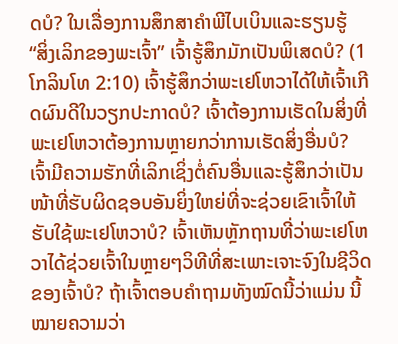ດບໍ? ໃນເລື່ອງການສຶກສາຄຳພີໄບເບິນແລະຮຽນຮູ້ “ສິ່ງເລິກຂອງພະເຈົ້າ” ເຈົ້າຮູ້ສຶກມັກເປັນພິເສດບໍ? (1 ໂກລິນໂທ 2:10) ເຈົ້າຮູ້ສຶກວ່າພະເຢໂຫວາໄດ້ໃຫ້ເຈົ້າເກີດຜົນດີໃນວຽກປະກາດບໍ? ເຈົ້າຕ້ອງການເຮັດໃນສິ່ງທີ່ພະເຢໂຫວາຕ້ອງການຫຼາຍກວ່າການເຮັດສິ່ງອື່ນບໍ? ເຈົ້າມີຄວາມຮັກທີ່ເລິກເຊິ່ງຕໍ່ຄົນອື່ນແລະຮູ້ສຶກວ່າເປັນໜ້າທີ່ຮັບຜິດຊອບອັນຍິ່ງໃຫຍ່ທີ່ຈະຊ່ວຍເຂົາເຈົ້າໃຫ້ຮັບໃຊ້ພະເຢໂຫວາບໍ? ເຈົ້າເຫັນຫຼັກຖານທີ່ວ່າພະເຢໂຫວາໄດ້ຊ່ວຍເຈົ້າໃນຫຼາຍໆວິທີທີ່ສະເພາະເຈາະຈົງໃນຊີວິດຂອງເຈົ້າບໍ? ຖ້າເຈົ້າຕອບຄຳຖາມທັງໝົດນີ້ວ່າແມ່ນ ນີ້ໝາຍຄວາມວ່າ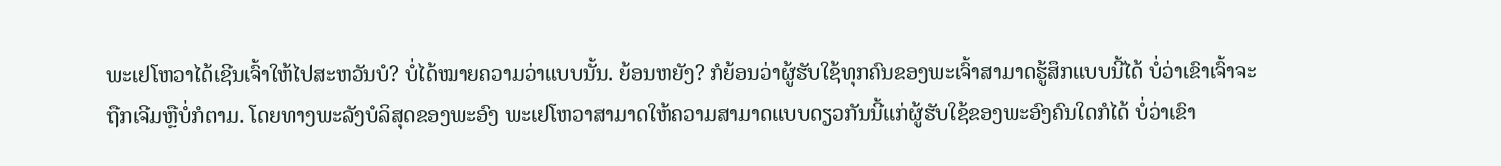ພະເຢໂຫວາໄດ້ເຊີນເຈົ້າໃຫ້ໄປສະຫວັນບໍ? ບໍ່ໄດ້ໝາຍຄວາມວ່າແບບນັ້ນ. ຍ້ອນຫຍັງ? ກໍຍ້ອນວ່າຜູ້ຮັບໃຊ້ທຸກຄົນຂອງພະເຈົ້າສາມາດຮູ້ສຶກແບບນີ້ໄດ້ ບໍ່ວ່າເຂົາເຈົ້າຈະຖືກເຈີມຫຼືບໍ່ກໍຕາມ. ໂດຍທາງພະລັງບໍລິສຸດຂອງພະອົງ ພະເຢໂຫວາສາມາດໃຫ້ຄວາມສາມາດແບບດຽວກັນນີ້ແກ່ຜູ້ຮັບໃຊ້ຂອງພະອົງຄົນໃດກໍໄດ້ ບໍ່ວ່າເຂົາ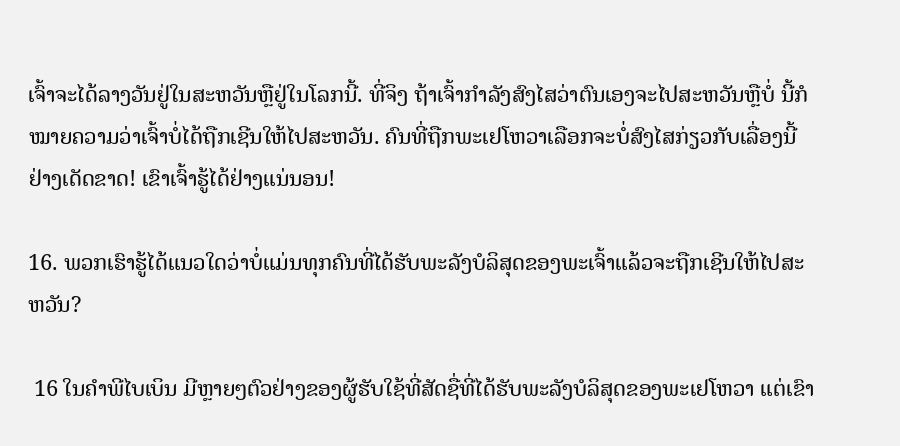ເຈົ້າຈະໄດ້ລາງວັນຢູ່ໃນສະຫວັນຫຼືຢູ່ໃນໂລກນີ້. ທີ່ຈິງ ຖ້າເຈົ້າກຳລັງສົງໄສວ່າຕົນເອງຈະໄປສະຫວັນຫຼືບໍ່ ນີ້ກໍໝາຍຄວາມວ່າເຈົ້າບໍ່ໄດ້ຖືກເຊີນໃຫ້ໄປສະຫວັນ. ຄົນທີ່ຖືກພະເຢໂຫວາເລືອກຈະບໍ່ສົງໄສກ່ຽວກັບເລື່ອງນີ້ຢ່າງເດັດຂາດ! ເຂົາເຈົ້າຮູ້ໄດ້ຢ່າງແນ່ນອນ!

16. ພວກເຮົາຮູ້ໄດ້ແນວໃດວ່າບໍ່ແມ່ນທຸກຄົນທີ່ໄດ້ຮັບພະລັງບໍລິສຸດຂອງພະເຈົ້າແລ້ວຈະຖືກເຊີນໃຫ້ໄປສະຫວັນ?

 16 ໃນຄຳພີໄບເບິນ ມີຫຼາຍໆຕົວຢ່າງຂອງຜູ້ຮັບໃຊ້ທີ່ສັດຊື່ທີ່ໄດ້ຮັບພະລັງບໍລິສຸດຂອງພະເຢໂຫວາ ແຕ່ເຂົາ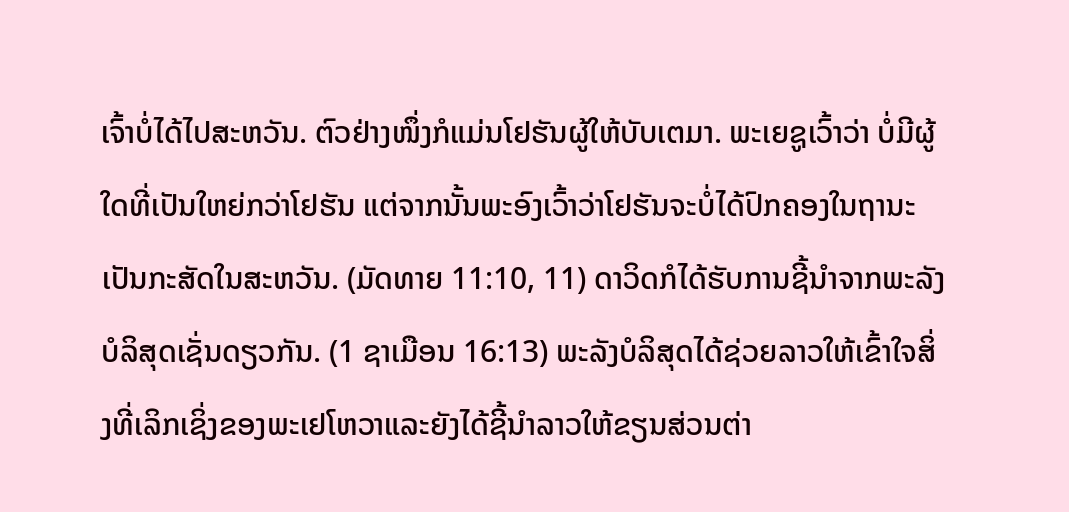ເຈົ້າບໍ່ໄດ້ໄປສະຫວັນ. ຕົວຢ່າງໜຶ່ງກໍແມ່ນໂຢຮັນຜູ້ໃຫ້ບັບເຕມາ. ພະເຍຊູເວົ້າວ່າ ບໍ່ມີຜູ້ໃດທີ່ເປັນໃຫຍ່ກວ່າໂຢຮັນ ແຕ່ຈາກນັ້ນພະອົງເວົ້າວ່າໂຢຮັນຈະບໍ່ໄດ້ປົກຄອງໃນຖານະເປັນກະສັດໃນສະຫວັນ. (ມັດທາຍ 11:10, 11) ດາວິດກໍໄດ້ຮັບການຊີ້ນຳຈາກພະລັງບໍລິສຸດເຊັ່ນດຽວກັນ. (1 ຊາເມືອນ 16:13) ພະລັງບໍລິສຸດໄດ້ຊ່ວຍລາວໃຫ້ເຂົ້າໃຈສິ່ງທີ່ເລິກເຊິ່ງຂອງພະເຢໂຫວາແລະຍັງໄດ້ຊີ້ນຳລາວໃຫ້ຂຽນສ່ວນຕ່າ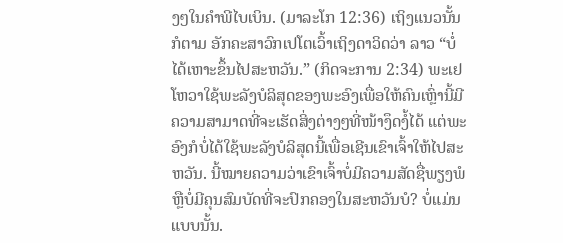ງໆໃນຄຳພີໄບເບິນ. (ມາລະໂກ 12:36) ເຖິງແນວນັ້ນກໍຕາມ ອັກຄະສາວົກເປໂຕເວົ້າເຖິງດາວິດວ່າ ລາວ “ບໍ່ໄດ້ເຫາະຂຶ້ນໄປສະຫວັນ.” (ກິດຈະການ 2:34) ພະເຢໂຫວາໃຊ້ພະລັງບໍລິສຸດຂອງພະອົງເພື່ອໃຫ້ຄົນເຫຼົ່ານີ້ມີຄວາມສາມາດທີ່ຈະເຮັດສິ່ງຕ່າງໆທີ່ໜ້າງຶດງໍ້ໄດ້ ແຕ່ພະອົງກໍບໍ່ໄດ້ໃຊ້ພະລັງບໍລິສຸດນີ້ເພື່ອເຊີນເຂົາເຈົ້າໃຫ້ໄປສະຫວັນ. ນີ້ໝາຍຄວາມວ່າເຂົາເຈົ້າບໍ່ມີຄວາມສັດຊື່ພຽງພໍຫຼືບໍ່ມີຄຸນສົມບັດທີ່ຈະປົກຄອງໃນສະຫວັນບໍ? ບໍ່ແມ່ນແບບນັ້ນ.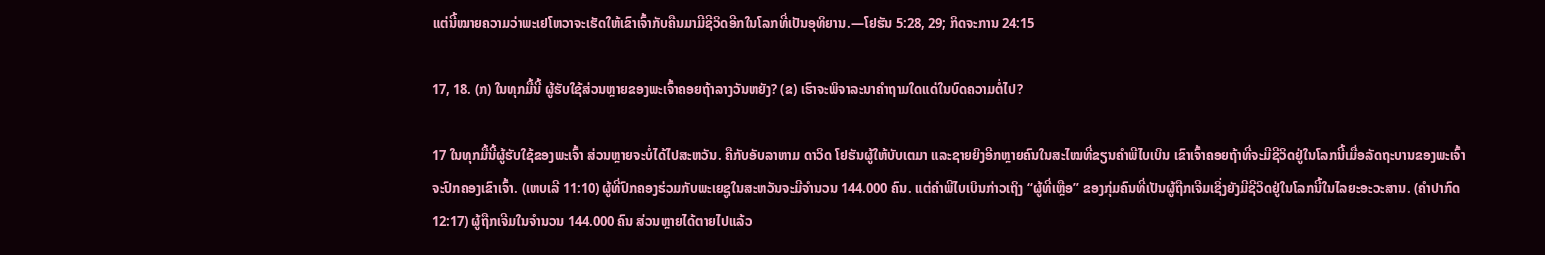ແຕ່ນີ້ໝາຍຄວາມວ່າພະເຢໂຫວາຈະເຮັດໃຫ້ເຂົາເຈົ້າກັບຄືນມາມີຊີວິດອີກໃນໂລກທີ່ເປັນອຸທິຍານ.—ໂຢຮັນ 5:28, 29; ກິດຈະການ 24:15

17, 18. (ກ) ໃນທຸກມື້ນີ້ ຜູ້ຮັບໃຊ້ສ່ວນຫຼາຍຂອງພະເຈົ້າຄອຍຖ້າລາງວັນຫຍັງ? (ຂ) ເຮົາຈະພິຈາລະນາຄຳຖາມໃດແດ່ໃນບົດຄວາມຕໍ່ໄປ?

17 ໃນທຸກມື້ນີ້ຜູ້ຮັບໃຊ້ຂອງພະເຈົ້າ ສ່ວນຫຼາຍຈະບໍ່ໄດ້ໄປສະຫວັນ. ຄືກັບອັບລາຫາມ ດາວິດ ໂຢຮັນຜູ້ໃຫ້ບັບເຕມາ ແລະຊາຍຍິງອີກຫຼາຍຄົນໃນສະໄໝທີ່ຂຽນຄຳພີໄບເບິນ ເຂົາເຈົ້າຄອຍຖ້າທີ່ຈະມີຊີວິດຢູ່ໃນໂລກນີ້ເມື່ອລັດຖະບານຂອງພະເຈົ້າຈະປົກຄອງເຂົາເຈົ້າ. (ເຫບເລີ 11:10) ຜູ້ທີ່ປົກຄອງຮ່ວມກັບພະເຍຊູໃນສະຫວັນຈະມີຈຳນວນ 144.000 ຄົນ. ແຕ່ຄຳພີໄບເບິນກ່າວເຖິງ “ຜູ້ທີ່ເຫຼືອ” ຂອງກຸ່ມຄົນທີ່ເປັນຜູ້ຖືກເຈີມເຊິ່ງຍັງມີຊີວິດຢູ່ໃນໂລກນີ້ໃນໄລຍະອະວະສານ. (ຄຳປາກົດ 12:17) ຜູ້ຖືກເຈີມໃນຈຳນວນ 144.000 ຄົນ ສ່ວນຫຼາຍໄດ້ຕາຍໄປແລ້ວ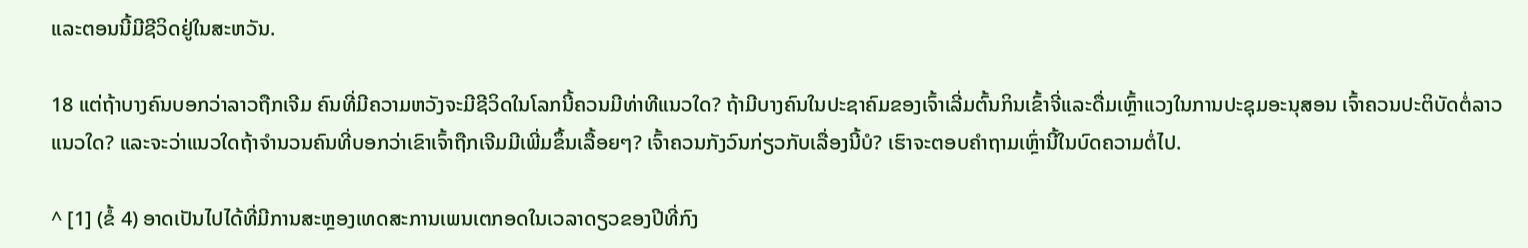ແລະຕອນນີ້ມີຊີວິດຢູ່ໃນສະຫວັນ.

18 ແຕ່ຖ້າບາງຄົນບອກວ່າລາວຖືກເຈີມ ຄົນທີ່ມີຄວາມຫວັງຈະມີຊີວິດໃນໂລກນີ້ຄວນມີທ່າທີແນວໃດ? ຖ້າມີບາງຄົນໃນປະຊາຄົມຂອງເຈົ້າເລີ່ມຕົ້ນກິນເຂົ້າຈີ່ແລະດື່ມເຫຼົ້າແວງໃນການປະຊຸມອະນຸສອນ ເຈົ້າຄວນປະຕິບັດຕໍ່ລາວແນວໃດ? ແລະຈະວ່າແນວໃດຖ້າຈຳນວນຄົນທີ່ບອກວ່າເຂົາເຈົ້າຖືກເຈີມມີເພີ່ມຂຶ້ນເລື້ອຍໆ? ເຈົ້າຄວນກັງວົນກ່ຽວກັບເລື່ອງນີ້ບໍ? ເຮົາຈະຕອບຄຳຖາມເຫຼົ່ານີ້ໃນບົດຄວາມຕໍ່ໄປ.

^ [1] (ຂໍ້ 4) ອາດເປັນໄປໄດ້ທີ່ມີການສະຫຼອງເທດສະການເພນເຕກອດໃນເວລາດຽວຂອງປີທີ່ກົງ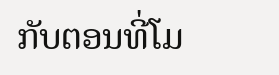ກັບຕອນທີ່ໂມ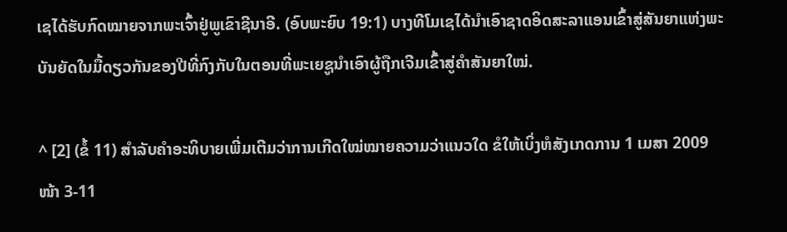ເຊໄດ້ຮັບກົດໝາຍຈາກພະເຈົ້າຢູ່ພູເຂົາຊີນາອີ. (ອົບພະຍົບ 19:1) ບາງທີໂມເຊໄດ້ນຳເອົາຊາດອິດສະລາແອນເຂົ້າສູ່ສັນຍາແຫ່ງພະບັນຍັດໃນມື້ດຽວກັນຂອງປີທີ່ກົງກັບໃນຕອນທີ່ພະເຍຊູນຳເອົາຜູ້ຖືກເຈີມເຂົ້າສູ່ຄຳສັນຍາໃໝ່.

^ [2] (ຂໍ້ 11) ສຳລັບຄຳອະທິບາຍເພີ່ມເຕີມວ່າການເກີດໃໝ່ໝາຍຄວາມວ່າແນວໃດ ຂໍໃຫ້ເບິ່ງຫໍສັງເກດການ 1 ເມສາ 2009 ໜ້າ 3-11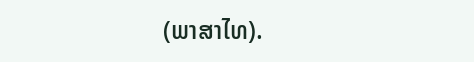(ພາສາໄທ).